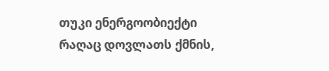თუკი ენერგოობიექტი რაღაც დოვლათს ქმნის,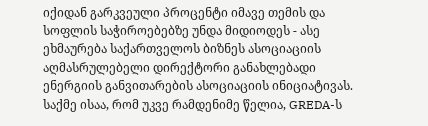იქიდან გარკვეული პროცენტი იმავე თემის და სოფლის საჭიროებებზე უნდა მიდიოდეს - ასე ეხმაურება საქართველოს ბიზნეს ასოციაციის აღმასრულებელი დირექტორი განახლებადი ენერგიის განვითარების ასოციაციის ინიციატივას.
საქმე ისაა, რომ უკვე რამდენიმე წელია, GREDA-ს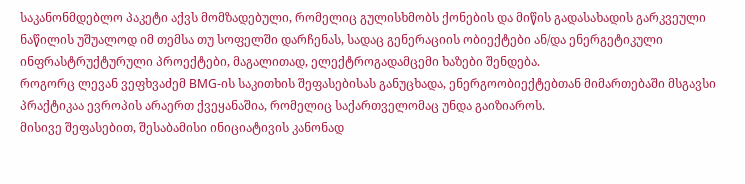საკანონმდებლო პაკეტი აქვს მომზადებული, რომელიც გულისხმობს ქონების და მიწის გადასახადის გარკვეული ნაწილის უშუალოდ იმ თემსა თუ სოფელში დარჩენას, სადაც გენერაციის ობიექტები ან/და ენერგეტიკული ინფრასტრუქტურული პროექტები, მაგალითად, ელექტროგადამცემი ხაზები შენდება.
როგორც ლევან ვეფხვაძემ BMG-ის საკითხის შეფასებისას განუცხადა, ენერგოობიექტებთან მიმართებაში მსგავსი პრაქტიკაა ევროპის არაერთ ქვეყანაშია, რომელიც საქართველომაც უნდა გაიზიაროს.
მისივე შეფასებით, შესაბამისი ინიციატივის კანონად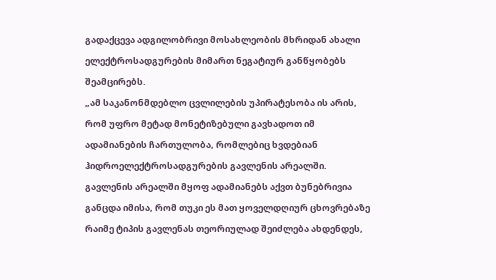გადაქცევა ადგილობრივი მოსახლეობის მხრიდან ახალი ელექტროსადგურების მიმართ ნეგატიურ განწყობებს შეამცირებს.
„ამ საკანონმდებლო ცვლილების უპირატესობა ის არის, რომ უფრო მეტად მონეტიზებული გავხადოთ იმ ადამიანების ჩართულობა, რომლებიც ხვდებიან ჰიდროელექტროსადგურების გავლენის არეალში. გავლენის არეალში მყოფ ადამიანებს აქვთ ბუნებრივია განცდა იმისა, რომ თუკი ეს მათ ყოველდღიურ ცხოვრებაზე რაიმე ტიპის გავლენას თეორიულად შეიძლება ახდენდეს,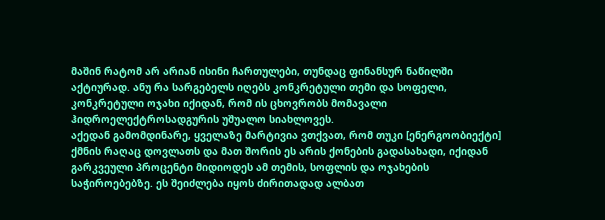მაშინ რატომ არ არიან ისინი ჩართულები, თუნდაც ფინანსურ ნაწილში აქტიურად. ანუ რა სარგებელს იღებს კონკრეტული თემი და სოფელი, კონკრეტული ოჯახი იქიდან, რომ ის ცხოვრობს მომავალი ჰიდროელექტროსადგურის უშუალო სიახლოვეს.
აქედან გამომდინარე, ყველაზე მარტივია ვთქვათ, რომ თუკი [ენერგოობიექტი] ქმნის რაღაც დოვლათს და მათ შორის ეს არის ქონების გადასახადი, იქიდან გარკვეული პროცენტი მიდიოდეს ამ თემის, სოფლის და ოჯახების საჭიროებებზე. ეს შეიძლება იყოს ძირითადად ალბათ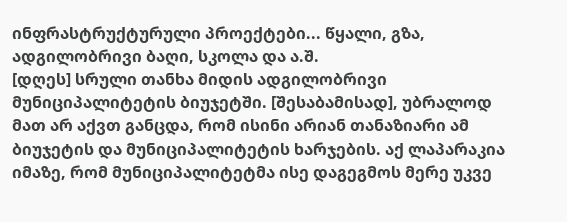ინფრასტრუქტურული პროექტები... წყალი, გზა, ადგილობრივი ბაღი, სკოლა და ა.შ.
[დღეს] სრული თანხა მიდის ადგილობრივი მუნიციპალიტეტის ბიუჯეტში. [შესაბამისად], უბრალოდ მათ არ აქვთ განცდა, რომ ისინი არიან თანაზიარი ამ ბიუჯეტის და მუნიციპალიტეტის ხარჯების. აქ ლაპარაკია იმაზე, რომ მუნიციპალიტეტმა ისე დაგეგმოს მერე უკვე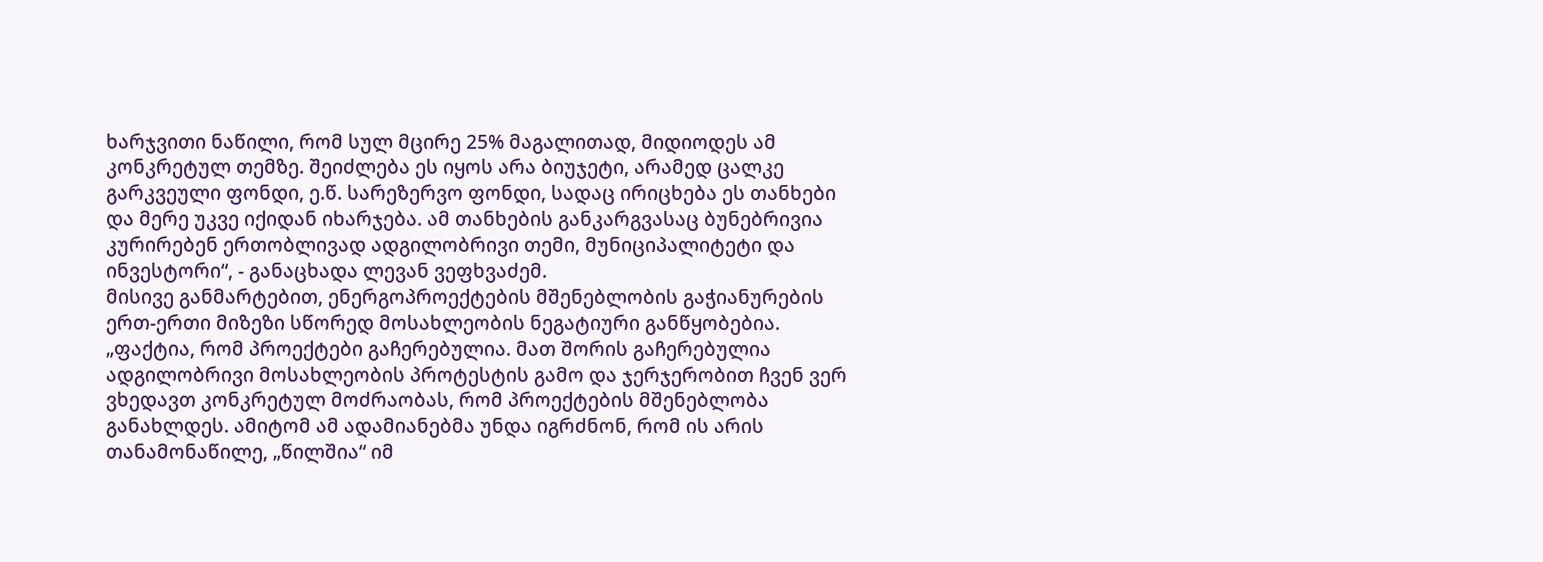ხარჯვითი ნაწილი, რომ სულ მცირე 25% მაგალითად, მიდიოდეს ამ კონკრეტულ თემზე. შეიძლება ეს იყოს არა ბიუჯეტი, არამედ ცალკე გარკვეული ფონდი, ე.წ. სარეზერვო ფონდი, სადაც ირიცხება ეს თანხები და მერე უკვე იქიდან იხარჯება. ამ თანხების განკარგვასაც ბუნებრივია კურირებენ ერთობლივად ადგილობრივი თემი, მუნიციპალიტეტი და ინვესტორი“, - განაცხადა ლევან ვეფხვაძემ.
მისივე განმარტებით, ენერგოპროექტების მშენებლობის გაჭიანურების ერთ-ერთი მიზეზი სწორედ მოსახლეობის ნეგატიური განწყობებია.
„ფაქტია, რომ პროექტები გაჩერებულია. მათ შორის გაჩერებულია ადგილობრივი მოსახლეობის პროტესტის გამო და ჯერჯერობით ჩვენ ვერ ვხედავთ კონკრეტულ მოძრაობას, რომ პროექტების მშენებლობა განახლდეს. ამიტომ ამ ადამიანებმა უნდა იგრძნონ, რომ ის არის თანამონაწილე, „წილშია“ იმ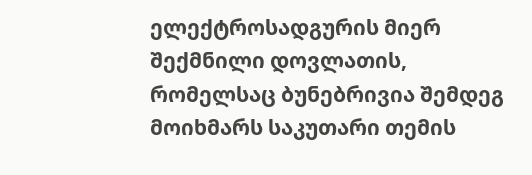ელექტროსადგურის მიერ შექმნილი დოვლათის, რომელსაც ბუნებრივია შემდეგ მოიხმარს საკუთარი თემის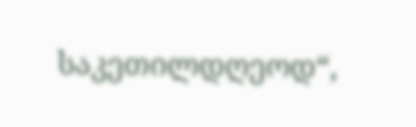საკეთილდღეოდ“,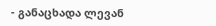- განაცხადა ლევან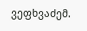ვეფხვაძემ.